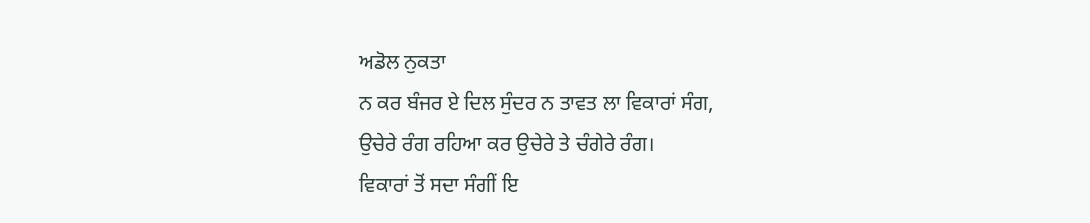ਅਡੋਲ ਨੁਕਤਾ
ਨ ਕਰ ਬੰਜਰ ਏ ਦਿਲ ਸੁੰਦਰ ਨ ਤਾਵਤ ਲਾ ਵਿਕਾਰਾਂ ਸੰਗ,
ਉਚੇਰੇ ਰੰਗ ਰਹਿਆ ਕਰ ਉਚੇਰੇ ਤੇ ਚੰਗੇਰੇ ਰੰਗ।
ਵਿਕਾਰਾਂ ਤੋਂ ਸਦਾ ਸੰਗੀਂ ਇ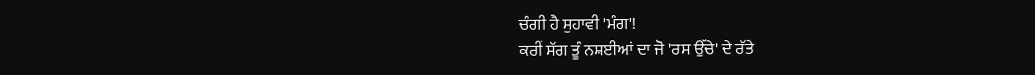ਚੰਗੀ ਹੈ ਸੁਹਾਵੀ 'ਮੰਗ'!
ਕਰੀਂ ਸੱਗ ਤੂੰ ਨਸ਼ਈਆਂ ਦਾ ਜੋ 'ਰਸ ਉੱਚੇ' ਦੇ ਰੱਤੇ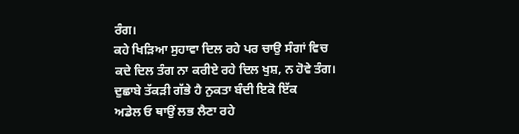ਰੰਗ।
ਕਹੇ ਖਿੜਿਆ ਸੁਹਾਵਾ ਦਿਲ ਰਹੇ ਪਰ ਚਾਉ ਸੰਗਾਂ ਵਿਚ
ਕਦੇ ਦਿਲ ਤੰਗ ਨਾ ਕਰੀਏ ਰਹੇ ਦਿਲ ਖੁਸ਼, ਨ ਹੋਵੇ ਤੰਗ।
ਦੁਛਾਬੇ ਤੱਕੜੀ ਗੱਭੇ ਹੈ ਨੁਕਤਾ ਬੰਦੀ ਇਕੋ ਇੱਕ
ਅਡੇਲ ਓ ਥਾਉਂ ਲਭ ਲੈਣਾ ਰਹੇ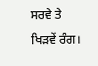ਸਰਵੇ ਤੇ ਖਿੜਵੇਂ ਰੰਗ।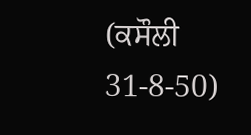(ਕਸੌਲੀ 31-8-50)